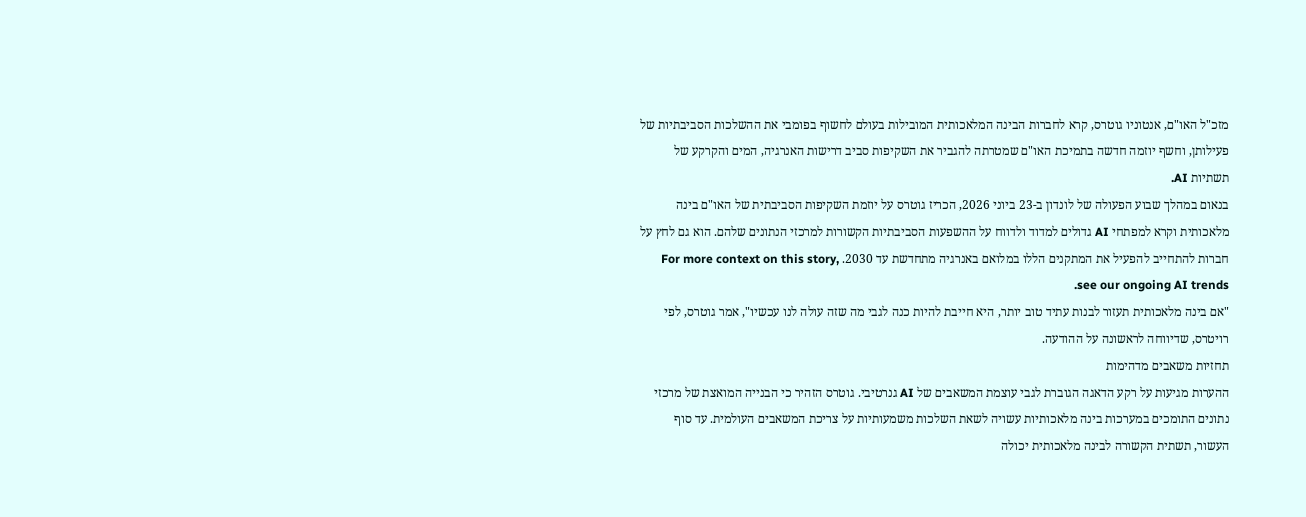מזכ"ל האו"ם, אנטוניו גוטרס, קרא לחברות הבינה המלאכותית המובילות בעולם לחשוף בפומבי את ההשלכות הסביבתיות של פעילותן, וחשף יוזמה חדשה בתמיכת האו"ם שמטרתה להגביר את השקיפות סביב דרישות האנרגיה, המים והקרקע של תשתיות AI.
בנאום במהלך שבוע הפעולה של לונדון ב-23 ביוני 2026, הכריז גוטרס על יוזמת השקיפות הסביבתית של האו"ם בינה מלאכותית וקרא למפתחי AI גדולים למדוד ולדווח על ההשפעות הסביבתיות הקשורות למרכזי הנתונים שלהם. הוא גם לחץ על חברות להתחייב להפעיל את המתקנים הללו במלואם באנרגיה מתחדשת עד 2030. For more context on this story, see our ongoing AI trends.
"אם בינה מלאכותית תעזור לבנות עתיד טוב יותר, היא חייבת להיות כנה לגבי מה שזה עולה לנו עכשיו", אמר גוטרס, לפי רויטרס, שדיווחה לראשונה על ההודעה.
תחזיות משאבים מדהימות
ההערות מגיעות על רקע הדאגה הגוברת לגבי עוצמת המשאבים של AI גנרטיבי. גוטרס הזהיר כי הבנייה המואצת של מרכזי נתונים התומכים במערכות בינה מלאכותיות עשויה לשאת השלכות משמעותיות על צריכת המשאבים העולמית. עד סוף העשור, תשתית הקשורה לבינה מלאכותית יכולה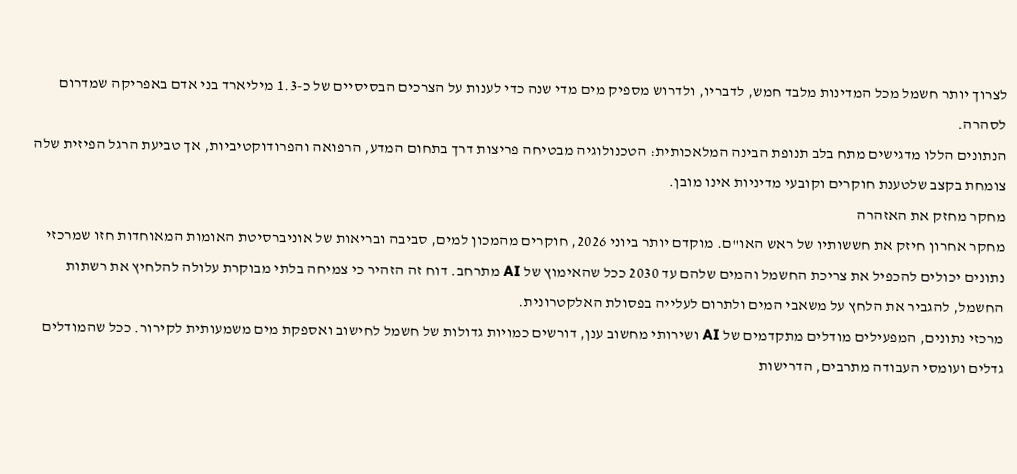לצרוך יותר חשמל מכל המדינות מלבד חמש, לדבריו, ולדרוש מספיק מים מדי שנה כדי לענות על הצרכים הבסיסיים של כ-1.3 מיליארד בני אדם באפריקה שמדרום לסהרה.
הנתונים הללו מדגישים מתח בלב תנופת הבינה המלאכותית: הטכנולוגיה מבטיחה פריצות דרך בתחום המדע, הרפואה והפרודוקטיביות, אך טביעת הרגל הפיזית שלה צומחת בקצב שלטענת חוקרים וקובעי מדיניות אינו מובן.
מחקר מחזק את האזהרה
מחקר אחרון חיזק את חששותיו של ראש האו"ם. מוקדם יותר ביוני 2026, חוקרים מהמכון למים, סביבה ובריאות של אוניברסיטת האומות המאוחדות חזו שמרכזי נתונים יכולים להכפיל את צריכת החשמל והמים שלהם עד 2030 ככל שהאימוץ של AI מתרחב. דוח זה הזהיר כי צמיחה בלתי מבוקרת עלולה להלחיץ את רשתות החשמל, להגביר את הלחץ על משאבי המים ולתרום לעלייה בפסולת האלקטרונית.
מרכזי נתונים, המפעילים מודלים מתקדמים של AI ושירותי מחשוב ענן, דורשים כמויות גדולות של חשמל לחישוב ואספקת מים משמעותית לקירור. ככל שהמודלים גדלים ועומסי העבודה מתרבים, הדרישות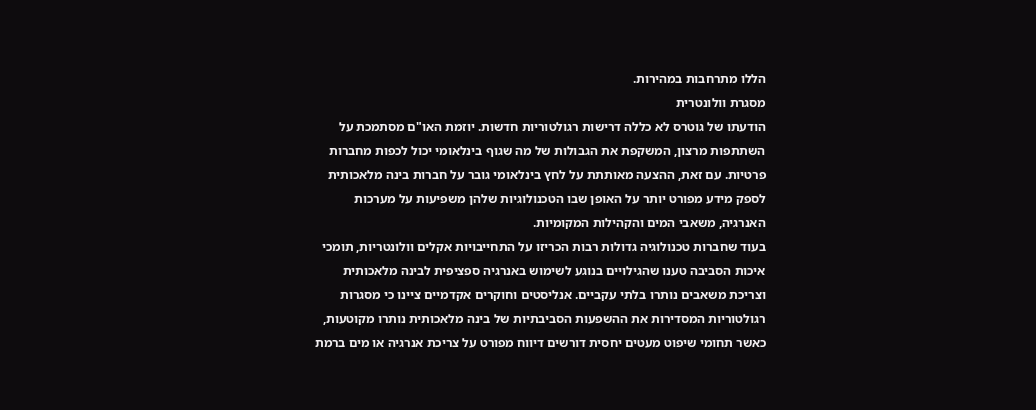הללו מתרחבות במהירות.
מסגרת וולונטרית
הודעתו של גוטרס לא כללה דרישות רגולטוריות חדשות. יוזמת האו"ם מסתמכת על השתתפות מרצון, המשקפת את הגבולות של מה שגוף בינלאומי יכול לכפות מחברות פרטיות. עם זאת, ההצעה מאותתת על לחץ בינלאומי גובר על חברות בינה מלאכותית לספק מידע מפורט יותר על האופן שבו הטכנולוגיות שלהן משפיעות על מערכות האנרגיה, משאבי המים והקהילות המקומיות.
בעוד שחברות טכנולוגיה גדולות רבות הכריזו על התחייבויות אקלים וולונטריות, תומכי איכות הסביבה טענו שהגילויים בנוגע לשימוש באנרגיה ספציפית לבינה מלאכותית וצריכת משאבים נותרו בלתי עקביים. אנליסטים וחוקרים אקדמיים ציינו כי מסגרות רגולטוריות המסדירות את ההשפעות הסביבתיות של בינה מלאכותית נותרו מקוטעות, כאשר תחומי שיפוט מעטים יחסית דורשים דיווח מפורט על צריכת אנרגיה או מים ברמת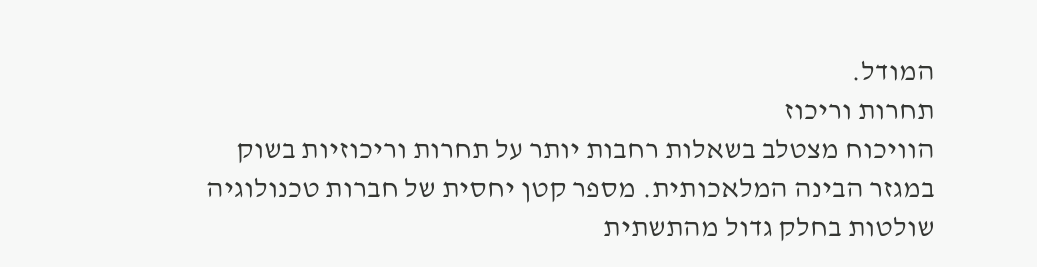המודל.
תחרות וריכוז
הוויכוח מצטלב בשאלות רחבות יותר על תחרות וריכוזיות בשוק במגזר הבינה המלאכותית. מספר קטן יחסית של חברות טכנולוגיה שולטות בחלק גדול מהתשתית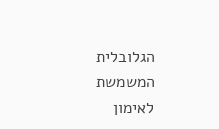הגלובלית המשמשת לאימון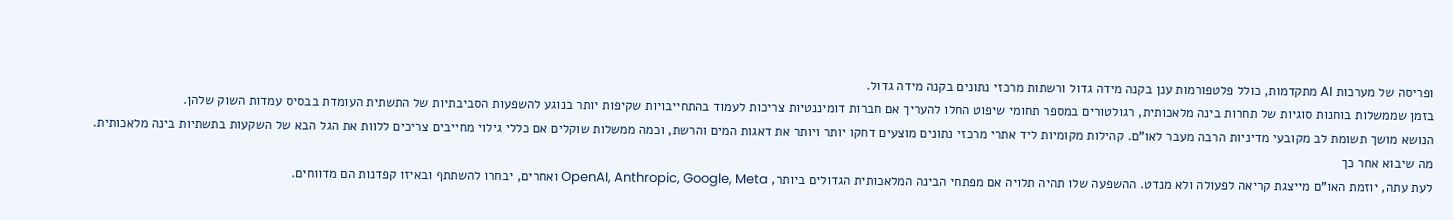ופריסה של מערכות AI מתקדמות, כולל פלטפורמות ענן בקנה מידה גדול ורשתות מרכזי נתונים בקנה מידה גדול.
בזמן שממשלות בוחנות סוגיות של תחרות בינה מלאכותית, רגולטורים במספר תחומי שיפוט החלו להעריך אם חברות דומיננטיות צריכות לעמוד בהתחייבויות שקיפות יותר בנוגע להשפעות הסביבתיות של התשתית העומדת בבסיס עמדות השוק שלהן.
הנושא מושך תשומת לב מקובעי מדיניות הרבה מעבר לאו"ם. קהילות מקומיות ליד אתרי מרכזי נתונים מוצעים דחקו יותר ויותר את דאגות המים והרשת, וכמה ממשלות שוקלים אם כללי גילוי מחייבים צריכים ללוות את הגל הבא של השקעות בתשתיות בינה מלאכותית.
מה שיבוא אחר כך
לעת עתה, יוזמת האו"ם מייצגת קריאה לפעולה ולא מנדט. ההשפעה שלו תהיה תלויה אם מפתחי הבינה המלאכותית הגדולים ביותר, OpenAI, Anthropic, Google, Meta ואחרים, יבחרו להשתתף ובאיזו קפדנות הם מדווחים.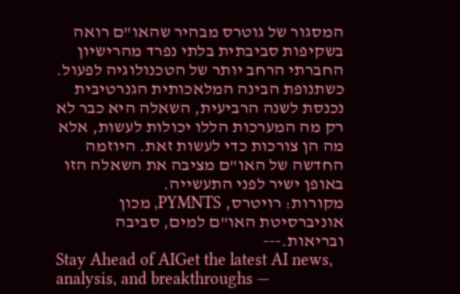המסגור של גוטרס מבהיר שהאו"ם רואה בשקיפות סביבתית בלתי נפרד מהרישיון החברתי הרחב יותר של הטכנולוגיה לפעול.
כשתנופת הבינה המלאכותית הגנרטיבית נכנסת לשנה הרביעית, השאלה היא כבר לא רק מה המערכות הללו יכולות לעשות, אלא מה הן צורכות כדי לעשות זאת. היוזמה החדשה של האו"ם מציבה את השאלה הזו באופן ישיר לפני התעשייה.
מקורות: רויטרס, PYMNTS, מכון אוניברסיטת האו"ם למים, סביבה ובריאות.---
Stay Ahead of AIGet the latest AI news, analysis, and breakthroughs —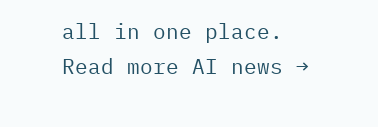all in one place.
Read more AI news →